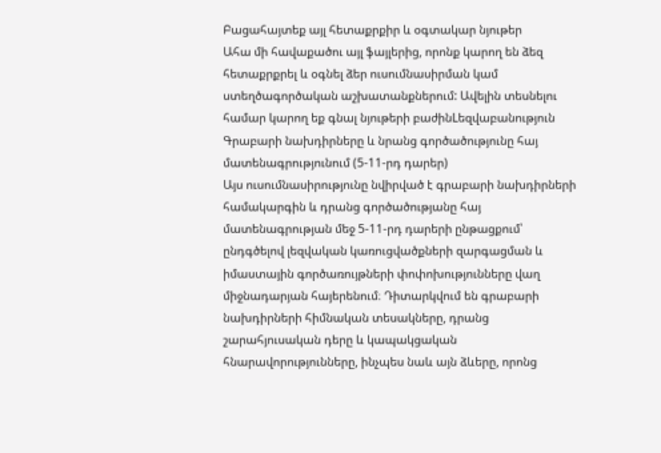Բացահայտեք այլ հետաքրքիր և օգտակար նյութեր
Ահա մի հավաքածու այլ ֆայլերից, որոնք կարող են ձեզ հետաքրքրել և օգնել ձեր ուսումնասիրման կամ ստեղծագործական աշխատանքներում: Ավելին տեսնելու համար կարող եք գնալ նյութերի բաժինLեզվաբանություն
Գրաբարի նախդիրները և նրանց գործածությունը հայ մատենագրությունում (5-11-րդ դարեր)
Այս ուսումնասիրությունը նվիրված է գրաբարի նախդիրների համակարգին և դրանց գործածությանը հայ մատենագրության մեջ 5-11-րդ դարերի ընթացքում՝ ընդգծելով լեզվական կառուցվածքների զարգացման և իմաստային գործառույթների փոփոխությունները վաղ միջնադարյան հայերենում։ Դիտարկվում են գրաբարի նախդիրների հիմնական տեսակները, դրանց շարահյուսական դերը և կապակցական հնարավորությունները, ինչպես նաև այն ձևերը, որոնց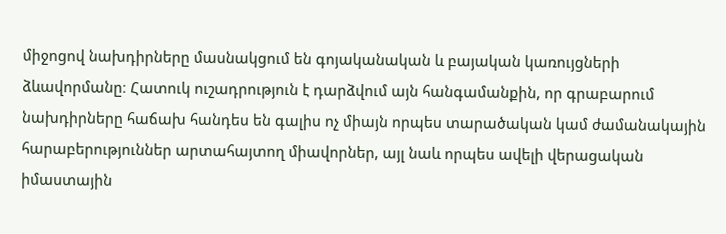միջոցով նախդիրները մասնակցում են գոյականական և բայական կառույցների ձևավորմանը։ Հատուկ ուշադրություն է դարձվում այն հանգամանքին, որ գրաբարում նախդիրները հաճախ հանդես են գալիս ոչ միայն որպես տարածական կամ ժամանակային հարաբերություններ արտահայտող միավորներ, այլ նաև որպես ավելի վերացական իմաստային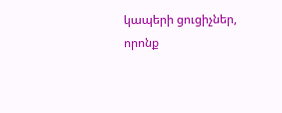կապերի ցուցիչներ, որոնք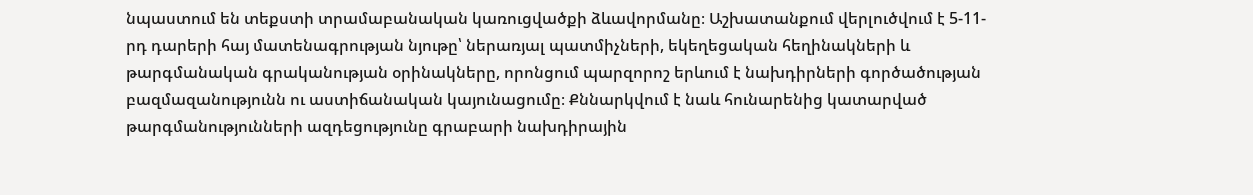նպաստում են տեքստի տրամաբանական կառուցվածքի ձևավորմանը։ Աշխատանքում վերլուծվում է 5-11-րդ դարերի հայ մատենագրության նյութը՝ ներառյալ պատմիչների, եկեղեցական հեղինակների և թարգմանական գրականության օրինակները, որոնցում պարզորոշ երևում է նախդիրների գործածության բազմազանությունն ու աստիճանական կայունացումը։ Քննարկվում է նաև հունարենից կատարված թարգմանությունների ազդեցությունը գրաբարի նախդիրային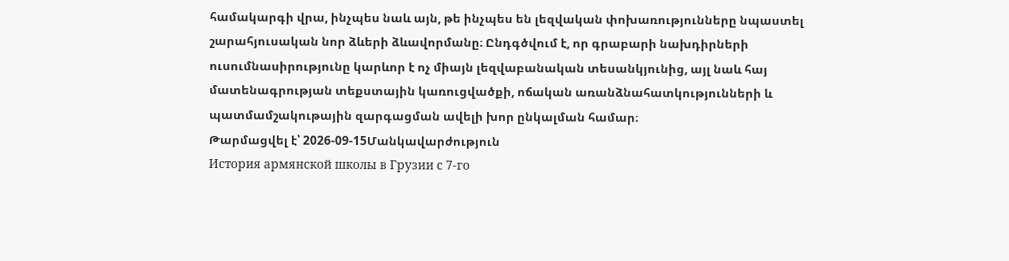համակարգի վրա, ինչպես նաև այն, թե ինչպես են լեզվական փոխառությունները նպաստել շարահյուսական նոր ձևերի ձևավորմանը։ Ընդգծվում է, որ գրաբարի նախդիրների ուսումնասիրությունը կարևոր է ոչ միայն լեզվաբանական տեսանկյունից, այլ նաև հայ մատենագրության տեքստային կառուցվածքի, ոճական առանձնահատկությունների և պատմամշակութային զարգացման ավելի խոր ընկալման համար։
Թարմացվել է՝ 2026-09-15Մանկավարժություն
История армянской школы в Грузии с 7-го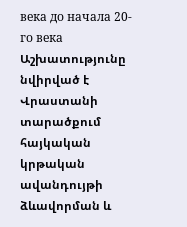века до начала 20-го века
Աշխատությունը նվիրված է Վրաստանի տարածքում հայկական կրթական ավանդույթի ձևավորման և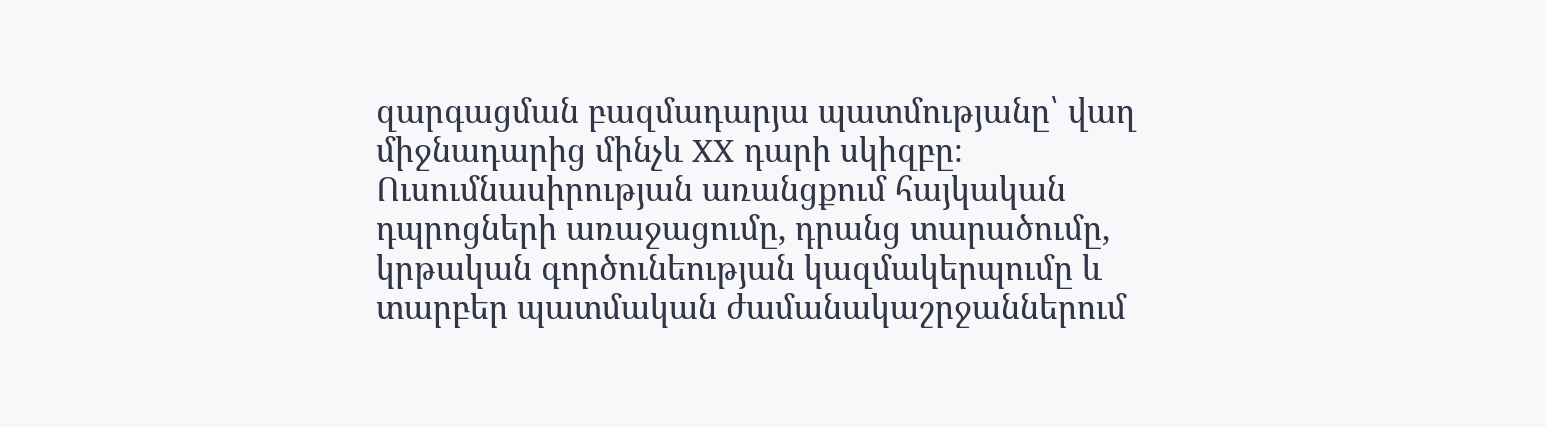զարգացման բազմադարյա պատմությանը՝ վաղ միջնադարից մինչև XX դարի սկիզբը։ Ուսումնասիրության առանցքում հայկական դպրոցների առաջացումը, դրանց տարածումը, կրթական գործունեության կազմակերպումը և տարբեր պատմական ժամանակաշրջաններում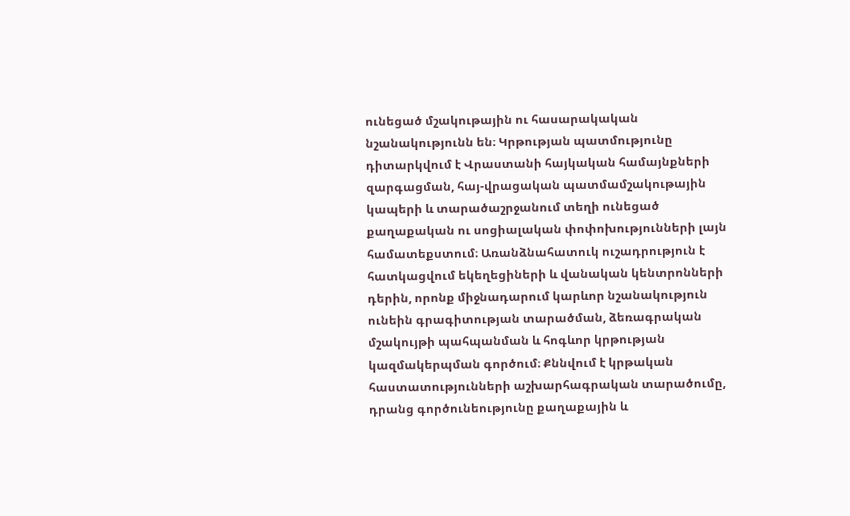ունեցած մշակութային ու հասարակական նշանակությունն են։ Կրթության պատմությունը դիտարկվում է Վրաստանի հայկական համայնքների զարգացման, հայ-վրացական պատմամշակութային կապերի և տարածաշրջանում տեղի ունեցած քաղաքական ու սոցիալական փոփոխությունների լայն համատեքստում։ Առանձնահատուկ ուշադրություն է հատկացվում եկեղեցիների և վանական կենտրոնների դերին, որոնք միջնադարում կարևոր նշանակություն ունեին գրագիտության տարածման, ձեռագրական մշակույթի պահպանման և հոգևոր կրթության կազմակերպման գործում։ Քննվում է կրթական հաստատությունների աշխարհագրական տարածումը, դրանց գործունեությունը քաղաքային և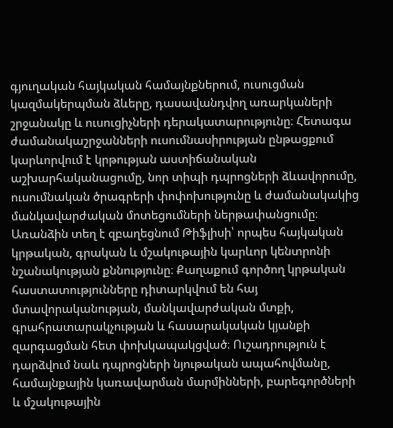գյուղական հայկական համայնքներում, ուսուցման կազմակերպման ձևերը, դասավանդվող առարկաների շրջանակը և ուսուցիչների դերակատարությունը։ Հետագա ժամանակաշրջանների ուսումնասիրության ընթացքում կարևորվում է կրթության աստիճանական աշխարհականացումը, նոր տիպի դպրոցների ձևավորումը, ուսումնական ծրագրերի փոփոխությունը և ժամանակակից մանկավարժական մոտեցումների ներթափանցումը։ Առանձին տեղ է զբաղեցնում Թիֆլիսի՝ որպես հայկական կրթական, գրական և մշակութային կարևոր կենտրոնի նշանակության քննությունը։ Քաղաքում գործող կրթական հաստատությունները դիտարկվում են հայ մտավորականության, մանկավարժական մտքի, գրահրատարակչության և հասարակական կյանքի զարգացման հետ փոխկապակցված։ Ուշադրություն է դարձվում նաև դպրոցների նյութական ապահովմանը, համայնքային կառավարման մարմինների, բարեգործների և մշակութային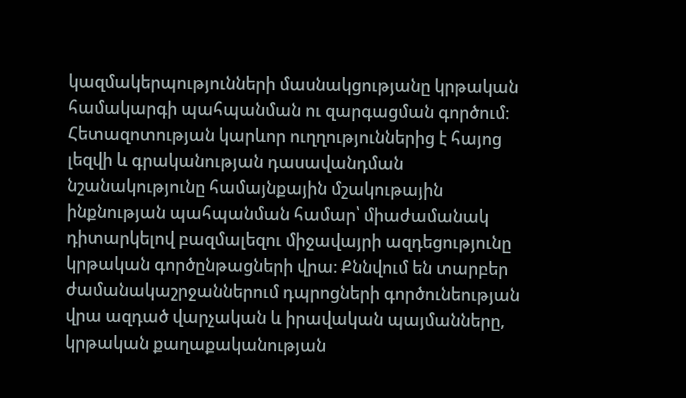կազմակերպությունների մասնակցությանը կրթական համակարգի պահպանման ու զարգացման գործում։ Հետազոտության կարևոր ուղղություններից է հայոց լեզվի և գրականության դասավանդման նշանակությունը համայնքային մշակութային ինքնության պահպանման համար՝ միաժամանակ դիտարկելով բազմալեզու միջավայրի ազդեցությունը կրթական գործընթացների վրա։ Քննվում են տարբեր ժամանակաշրջաններում դպրոցների գործունեության վրա ազդած վարչական և իրավական պայմանները, կրթական քաղաքականության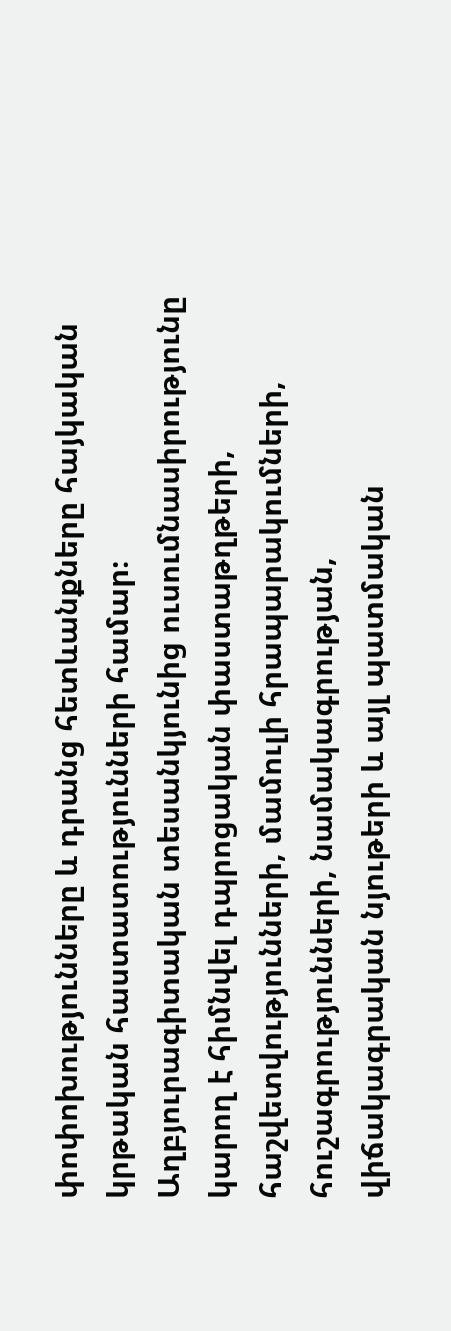փոփոխությունները և դրանց հետևանքները հայկական կրթական հաստատությունների համար։ Աղբյուրագիտական տեսանկյունից ուսումնասիրությունը կարող է հիմնվել դպրոցական փաստաթղթերի, հաշվետվությունների, մամուլի հրապարակումների, հուշագրությունների, նամակագրության, վիճակագրական նյութերի և այլ պատմական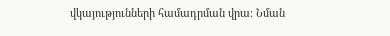վկայությունների համադրման վրա։ Նման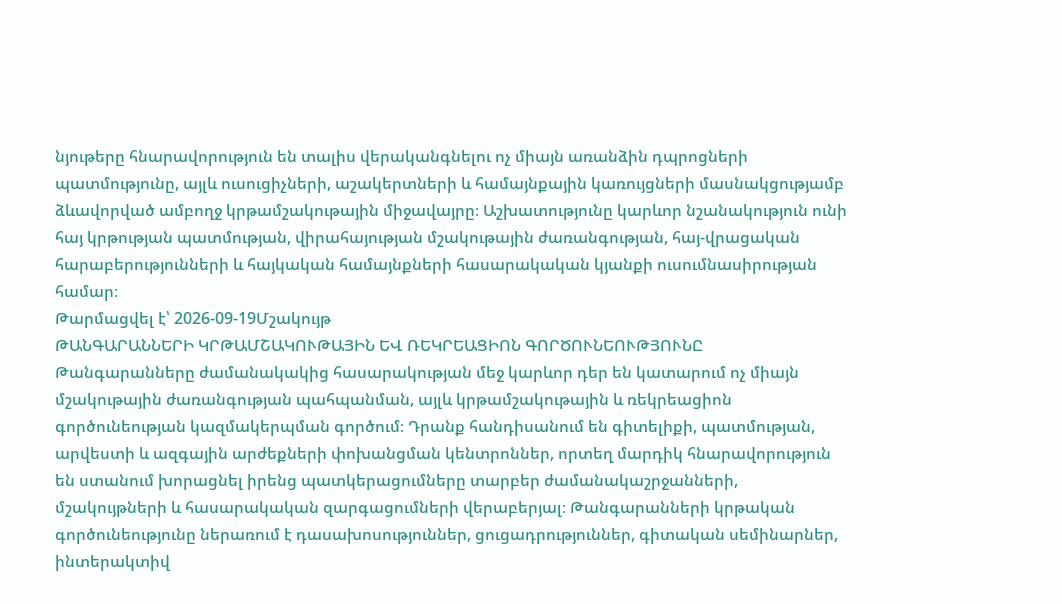նյութերը հնարավորություն են տալիս վերականգնելու ոչ միայն առանձին դպրոցների պատմությունը, այլև ուսուցիչների, աշակերտների և համայնքային կառույցների մասնակցությամբ ձևավորված ամբողջ կրթամշակութային միջավայրը։ Աշխատությունը կարևոր նշանակություն ունի հայ կրթության պատմության, վիրահայության մշակութային ժառանգության, հայ-վրացական հարաբերությունների և հայկական համայնքների հասարակական կյանքի ուսումնասիրության համար։
Թարմացվել է՝ 2026-09-19Մշակույթ
ԹԱՆԳԱՐԱՆՆԵՐԻ ԿՐԹԱՄՇԱԿՈՒԹԱՅԻՆ ԵՎ ՌԵԿՐԵԱՑԻՈՆ ԳՈՐԾՈՒՆԵՈՒԹՅՈՒՆԸ
Թանգարանները ժամանակակից հասարակության մեջ կարևոր դեր են կատարում ոչ միայն մշակութային ժառանգության պահպանման, այլև կրթամշակութային և ռեկրեացիոն գործունեության կազմակերպման գործում։ Դրանք հանդիսանում են գիտելիքի, պատմության, արվեստի և ազգային արժեքների փոխանցման կենտրոններ, որտեղ մարդիկ հնարավորություն են ստանում խորացնել իրենց պատկերացումները տարբեր ժամանակաշրջանների, մշակույթների և հասարակական զարգացումների վերաբերյալ։ Թանգարանների կրթական գործունեությունը ներառում է դասախոսություններ, ցուցադրություններ, գիտական սեմինարներ, ինտերակտիվ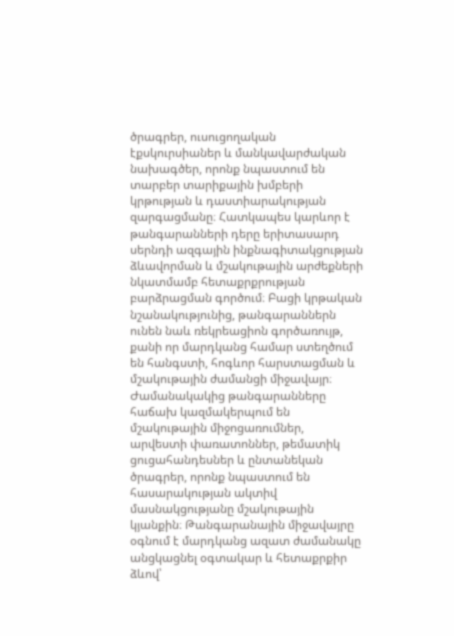ծրագրեր, ուսուցողական էքսկուրսիաներ և մանկավարժական նախագծեր, որոնք նպաստում են տարբեր տարիքային խմբերի կրթության և դաստիարակության զարգացմանը։ Հատկապես կարևոր է թանգարանների դերը երիտասարդ սերնդի ազգային ինքնագիտակցության ձևավորման և մշակութային արժեքների նկատմամբ հետաքրքրության բարձրացման գործում։ Բացի կրթական նշանակությունից, թանգարաններն ունեն նաև ռեկրեացիոն գործառույթ, քանի որ մարդկանց համար ստեղծում են հանգստի, հոգևոր հարստացման և մշակութային ժամանցի միջավայր։ Ժամանակակից թանգարանները հաճախ կազմակերպում են մշակութային միջոցառումներ, արվեստի փառատոններ, թեմատիկ ցուցահանդեսներ և ընտանեկան ծրագրեր, որոնք նպաստում են հասարակության ակտիվ մասնակցությանը մշակութային կյանքին։ Թանգարանային միջավայրը օգնում է մարդկանց ազատ ժամանակը անցկացնել օգտակար և հետաքրքիր ձևով՝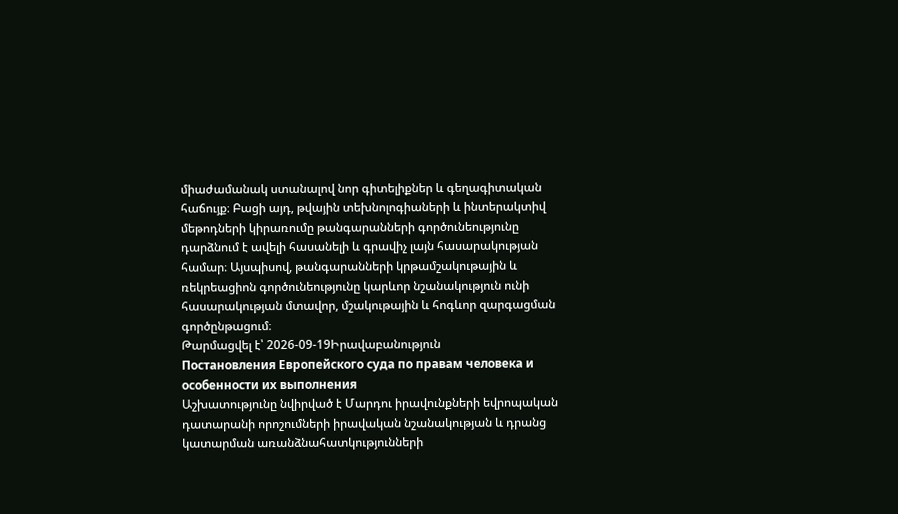միաժամանակ ստանալով նոր գիտելիքներ և գեղագիտական հաճույք։ Բացի այդ, թվային տեխնոլոգիաների և ինտերակտիվ մեթոդների կիրառումը թանգարանների գործունեությունը դարձնում է ավելի հասանելի և գրավիչ լայն հասարակության համար։ Այսպիսով, թանգարանների կրթամշակութային և ռեկրեացիոն գործունեությունը կարևոր նշանակություն ունի հասարակության մտավոր, մշակութային և հոգևոր զարգացման գործընթացում։
Թարմացվել է՝ 2026-09-19Իրավաբանություն
Постановления Европейского суда по правам человека и особенности их выполнения
Աշխատությունը նվիրված է Մարդու իրավունքների եվրոպական դատարանի որոշումների իրավական նշանակության և դրանց կատարման առանձնահատկությունների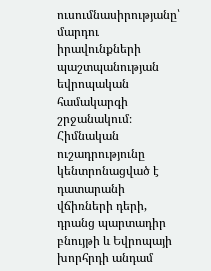ուսումնասիրությանը՝ մարդու իրավունքների պաշտպանության եվրոպական համակարգի շրջանակում։ Հիմնական ուշադրությունը կենտրոնացված է դատարանի վճիռների դերի, դրանց պարտադիր բնույթի և Եվրոպայի խորհրդի անդամ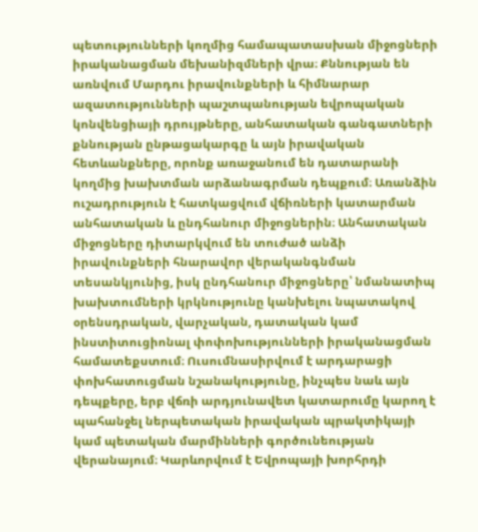պետությունների կողմից համապատասխան միջոցների իրականացման մեխանիզմների վրա։ Քննության են առնվում Մարդու իրավունքների և հիմնարար ազատությունների պաշտպանության եվրոպական կոնվենցիայի դրույթները, անհատական գանգատների քննության ընթացակարգը և այն իրավական հետևանքները, որոնք առաջանում են դատարանի կողմից խախտման արձանագրման դեպքում։ Առանձին ուշադրություն է հատկացվում վճիռների կատարման անհատական և ընդհանուր միջոցներին։ Անհատական միջոցները դիտարկվում են տուժած անձի իրավունքների հնարավոր վերականգնման տեսանկյունից, իսկ ընդհանուր միջոցները՝ նմանատիպ խախտումների կրկնությունը կանխելու նպատակով օրենսդրական, վարչական, դատական կամ ինստիտուցիոնալ փոփոխությունների իրականացման համատեքստում։ Ուսումնասիրվում է արդարացի փոխհատուցման նշանակությունը, ինչպես նաև այն դեպքերը, երբ վճռի արդյունավետ կատարումը կարող է պահանջել ներպետական իրավական պրակտիկայի կամ պետական մարմինների գործունեության վերանայում։ Կարևորվում է Եվրոպայի խորհրդի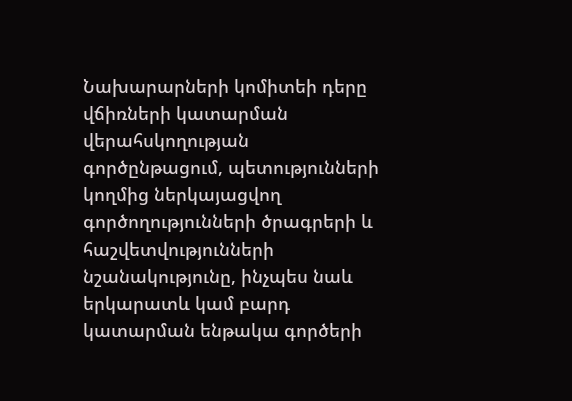Նախարարների կոմիտեի դերը վճիռների կատարման վերահսկողության գործընթացում, պետությունների կողմից ներկայացվող գործողությունների ծրագրերի և հաշվետվությունների նշանակությունը, ինչպես նաև երկարատև կամ բարդ կատարման ենթակա գործերի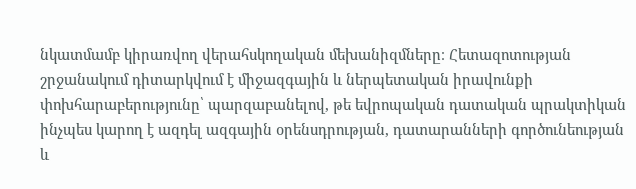նկատմամբ կիրառվող վերահսկողական մեխանիզմները։ Հետազոտության շրջանակում դիտարկվում է միջազգային և ներպետական իրավունքի փոխհարաբերությունը՝ պարզաբանելով, թե եվրոպական դատական պրակտիկան ինչպես կարող է ազդել ազգային օրենսդրության, դատարանների գործունեության և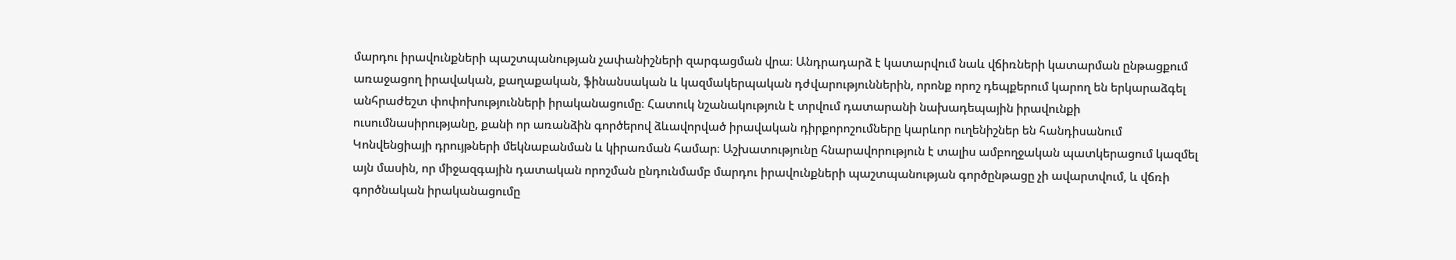մարդու իրավունքների պաշտպանության չափանիշների զարգացման վրա։ Անդրադարձ է կատարվում նաև վճիռների կատարման ընթացքում առաջացող իրավական, քաղաքական, ֆինանսական և կազմակերպական դժվարություններին, որոնք որոշ դեպքերում կարող են երկարաձգել անհրաժեշտ փոփոխությունների իրականացումը։ Հատուկ նշանակություն է տրվում դատարանի նախադեպային իրավունքի ուսումնասիրությանը, քանի որ առանձին գործերով ձևավորված իրավական դիրքորոշումները կարևոր ուղենիշներ են հանդիսանում Կոնվենցիայի դրույթների մեկնաբանման և կիրառման համար։ Աշխատությունը հնարավորություն է տալիս ամբողջական պատկերացում կազմել այն մասին, որ միջազգային դատական որոշման ընդունմամբ մարդու իրավունքների պաշտպանության գործընթացը չի ավարտվում, և վճռի գործնական իրականացումը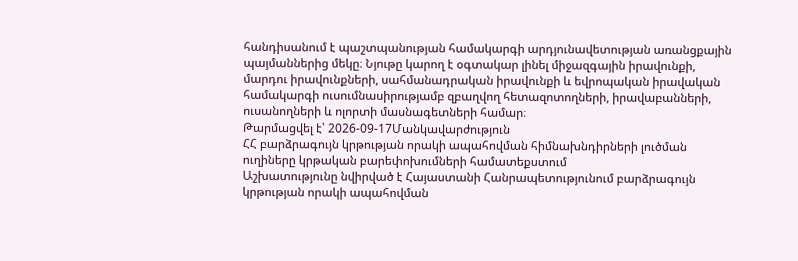հանդիսանում է պաշտպանության համակարգի արդյունավետության առանցքային պայմաններից մեկը։ Նյութը կարող է օգտակար լինել միջազգային իրավունքի, մարդու իրավունքների, սահմանադրական իրավունքի և եվրոպական իրավական համակարգի ուսումնասիրությամբ զբաղվող հետազոտողների, իրավաբանների, ուսանողների և ոլորտի մասնագետների համար։
Թարմացվել է՝ 2026-09-17Մանկավարժություն
ՀՀ բարձրագույն կրթության որակի ապահովման հիմնախնդիրների լուծման ուղիները կրթական բարեփոխումների համատեքստում
Աշխատությունը նվիրված է Հայաստանի Հանրապետությունում բարձրագույն կրթության որակի ապահովման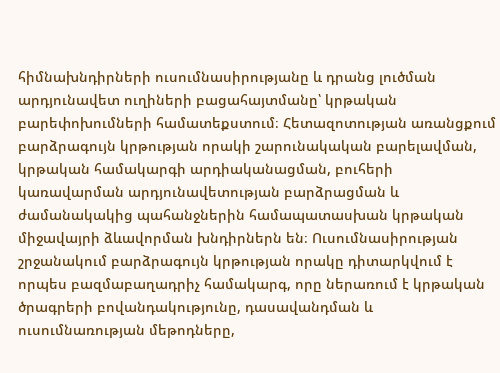հիմնախնդիրների ուսումնասիրությանը և դրանց լուծման արդյունավետ ուղիների բացահայտմանը՝ կրթական բարեփոխումների համատեքստում։ Հետազոտության առանցքում բարձրագույն կրթության որակի շարունակական բարելավման, կրթական համակարգի արդիականացման, բուհերի կառավարման արդյունավետության բարձրացման և ժամանակակից պահանջներին համապատասխան կրթական միջավայրի ձևավորման խնդիրներն են։ Ուսումնասիրության շրջանակում բարձրագույն կրթության որակը դիտարկվում է որպես բազմաբաղադրիչ համակարգ, որը ներառում է կրթական ծրագրերի բովանդակությունը, դասավանդման և ուսումնառության մեթոդները,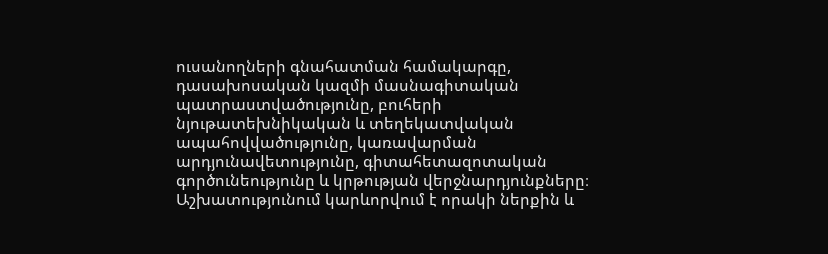ուսանողների գնահատման համակարգը, դասախոսական կազմի մասնագիտական պատրաստվածությունը, բուհերի նյութատեխնիկական և տեղեկատվական ապահովվածությունը, կառավարման արդյունավետությունը, գիտահետազոտական գործունեությունը և կրթության վերջնարդյունքները։ Աշխատությունում կարևորվում է որակի ներքին և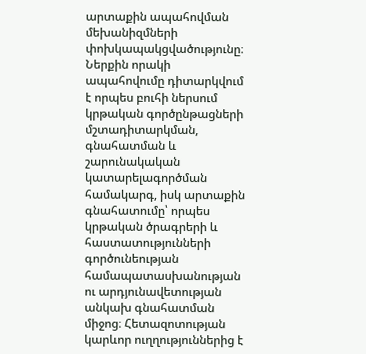արտաքին ապահովման մեխանիզմների փոխկապակցվածությունը։ Ներքին որակի ապահովումը դիտարկվում է որպես բուհի ներսում կրթական գործընթացների մշտադիտարկման, գնահատման և շարունակական կատարելագործման համակարգ, իսկ արտաքին գնահատումը՝ որպես կրթական ծրագրերի և հաստատությունների գործունեության համապատասխանության ու արդյունավետության անկախ գնահատման միջոց։ Հետազոտության կարևոր ուղղություններից է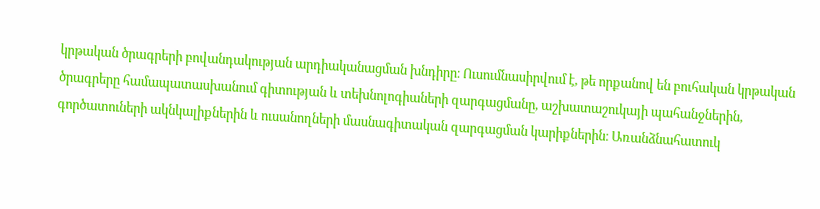կրթական ծրագրերի բովանդակության արդիականացման խնդիրը։ Ուսումնասիրվում է, թե որքանով են բուհական կրթական ծրագրերը համապատասխանում գիտության և տեխնոլոգիաների զարգացմանը, աշխատաշուկայի պահանջներին, գործատուների ակնկալիքներին և ուսանողների մասնագիտական զարգացման կարիքներին։ Առանձնահատուկ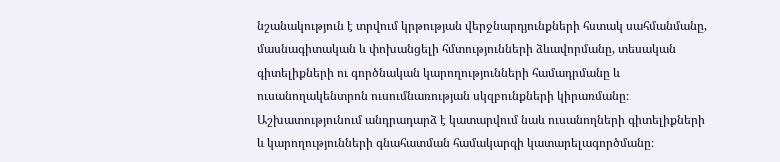նշանակություն է տրվում կրթության վերջնարդյունքների հստակ սահմանմանը, մասնագիտական և փոխանցելի հմտությունների ձևավորմանը, տեսական գիտելիքների ու գործնական կարողությունների համադրմանը և ուսանողակենտրոն ուսումնառության սկզբունքների կիրառմանը։ Աշխատությունում անդրադարձ է կատարվում նաև ուսանողների գիտելիքների և կարողությունների գնահատման համակարգի կատարելագործմանը։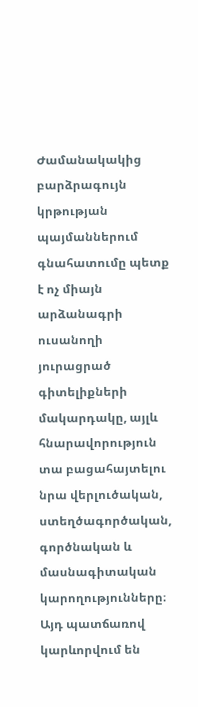Ժամանակակից բարձրագույն կրթության պայմաններում գնահատումը պետք է ոչ միայն արձանագրի ուսանողի յուրացրած գիտելիքների մակարդակը, այլև հնարավորություն տա բացահայտելու նրա վերլուծական, ստեղծագործական, գործնական և մասնագիտական կարողությունները։ Այդ պատճառով կարևորվում են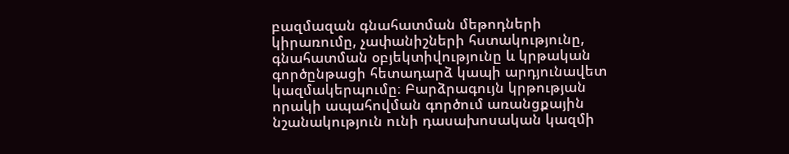բազմազան գնահատման մեթոդների կիրառումը, չափանիշների հստակությունը, գնահատման օբյեկտիվությունը և կրթական գործընթացի հետադարձ կապի արդյունավետ կազմակերպումը։ Բարձրագույն կրթության որակի ապահովման գործում առանցքային նշանակություն ունի դասախոսական կազմի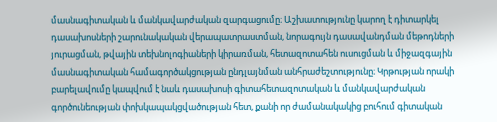մասնագիտական և մանկավարժական զարգացումը։ Աշխատությունը կարող է դիտարկել դասախոսների շարունակական վերապատրաստման, նորագույն դասավանդման մեթոդների յուրացման, թվային տեխնոլոգիաների կիրառման, հետազոտահեն ուսուցման և միջազգային մասնագիտական համագործակցության ընդլայնման անհրաժեշտությունը։ Կրթության որակի բարելավումը կապվում է նաև դասախոսի գիտահետազոտական և մանկավարժական գործունեության փոխկապակցվածության հետ, քանի որ ժամանակակից բուհում գիտական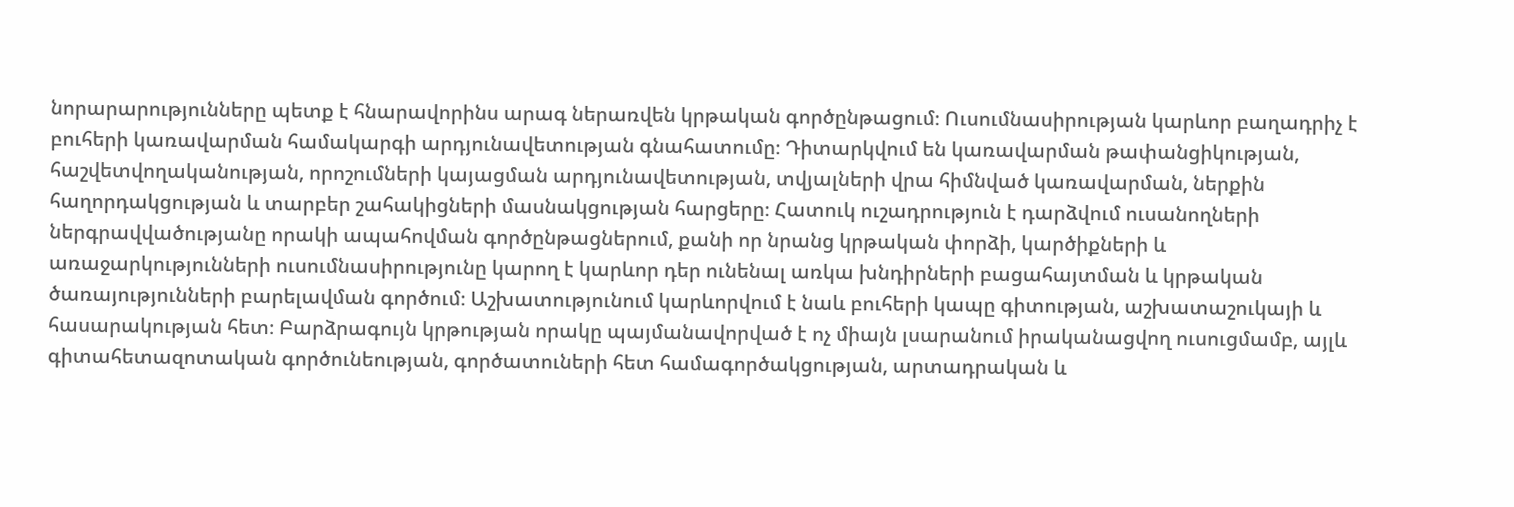նորարարությունները պետք է հնարավորինս արագ ներառվեն կրթական գործընթացում։ Ուսումնասիրության կարևոր բաղադրիչ է բուհերի կառավարման համակարգի արդյունավետության գնահատումը։ Դիտարկվում են կառավարման թափանցիկության, հաշվետվողականության, որոշումների կայացման արդյունավետության, տվյալների վրա հիմնված կառավարման, ներքին հաղորդակցության և տարբեր շահակիցների մասնակցության հարցերը։ Հատուկ ուշադրություն է դարձվում ուսանողների ներգրավվածությանը որակի ապահովման գործընթացներում, քանի որ նրանց կրթական փորձի, կարծիքների և առաջարկությունների ուսումնասիրությունը կարող է կարևոր դեր ունենալ առկա խնդիրների բացահայտման և կրթական ծառայությունների բարելավման գործում։ Աշխատությունում կարևորվում է նաև բուհերի կապը գիտության, աշխատաշուկայի և հասարակության հետ։ Բարձրագույն կրթության որակը պայմանավորված է ոչ միայն լսարանում իրականացվող ուսուցմամբ, այլև գիտահետազոտական գործունեության, գործատուների հետ համագործակցության, արտադրական և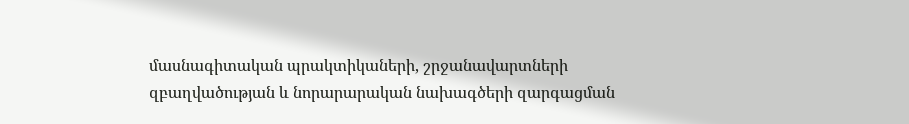մասնագիտական պրակտիկաների, շրջանավարտների զբաղվածության և նորարարական նախագծերի զարգացման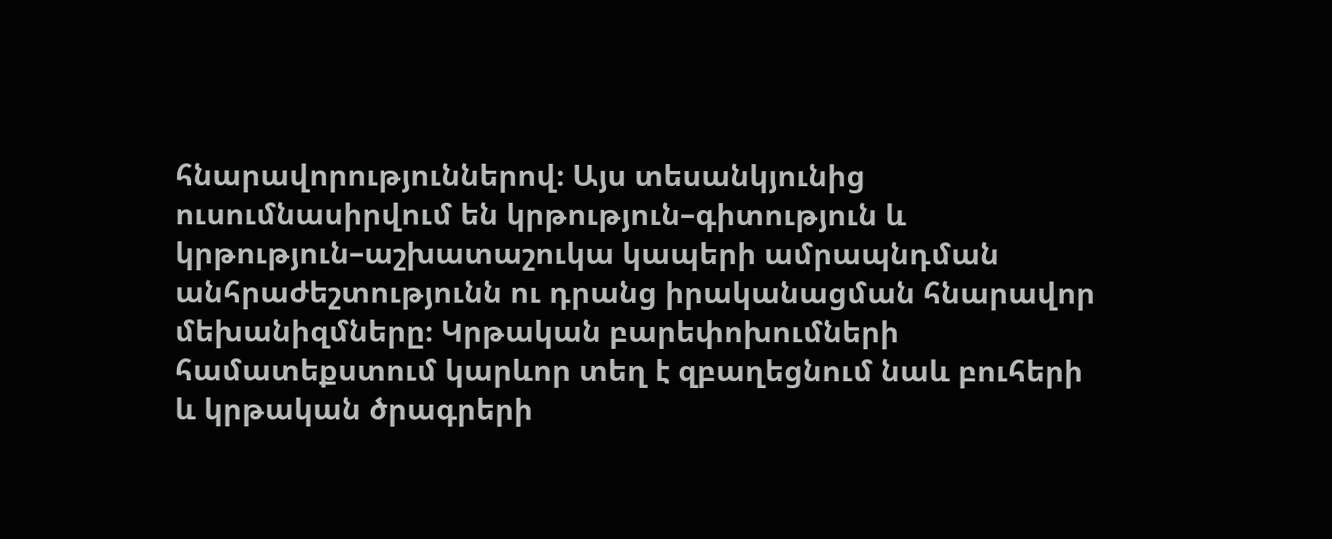հնարավորություններով։ Այս տեսանկյունից ուսումնասիրվում են կրթություն–գիտություն և կրթություն–աշխատաշուկա կապերի ամրապնդման անհրաժեշտությունն ու դրանց իրականացման հնարավոր մեխանիզմները։ Կրթական բարեփոխումների համատեքստում կարևոր տեղ է զբաղեցնում նաև բուհերի և կրթական ծրագրերի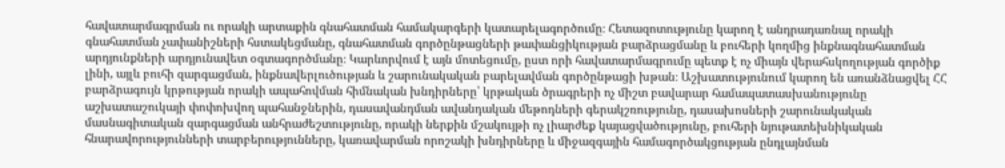հավատարմագրման ու որակի արտաքին գնահատման համակարգերի կատարելագործումը։ Հետազոտությունը կարող է անդրադառնալ որակի գնահատման չափանիշների հստակեցմանը, գնահատման գործընթացների թափանցիկության բարձրացմանը և բուհերի կողմից ինքնագնահատման արդյունքների արդյունավետ օգտագործմանը։ Կարևորվում է այն մոտեցումը, ըստ որի հավատարմագրումը պետք է ոչ միայն վերահսկողության գործիք լինի, այլև բուհի զարգացման, ինքնավերլուծության և շարունակական բարելավման գործընթացի խթան։ Աշխատությունում կարող են առանձնացվել ՀՀ բարձրագույն կրթության որակի ապահովման հիմնական խնդիրները՝ կրթական ծրագրերի ոչ միշտ բավարար համապատասխանությունը աշխատաշուկայի փոփոխվող պահանջներին, դասավանդման ավանդական մեթոդների գերակշռությունը, դասախոսների շարունակական մասնագիտական զարգացման անհրաժեշտությունը, որակի ներքին մշակույթի ոչ լիարժեք կայացվածությունը, բուհերի նյութատեխնիկական հնարավորությունների տարբերությունները, կառավարման որոշակի խնդիրները և միջազգային համագործակցության ընդլայնման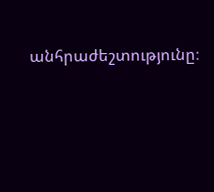անհրաժեշտությունը։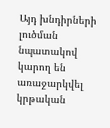Այդ խնդիրների լուծման նպատակով կարող են առաջարկվել կրթական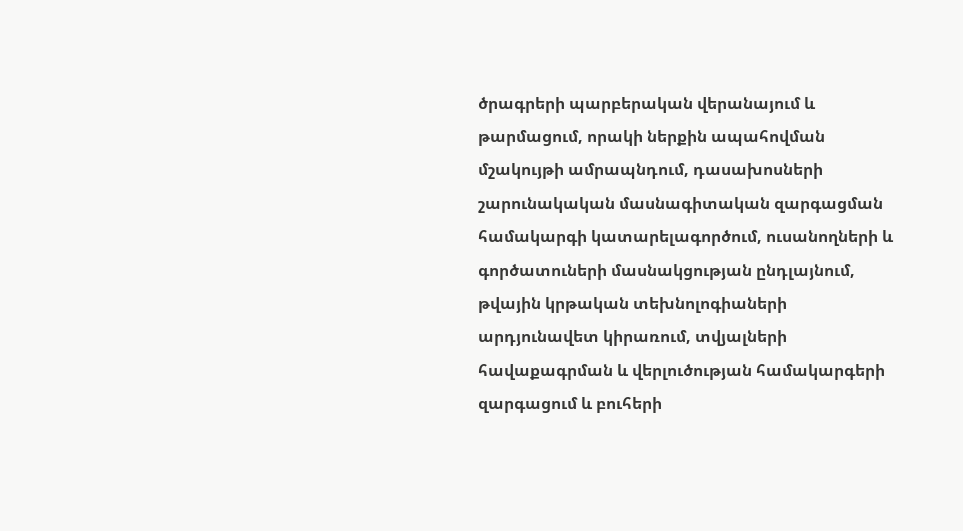ծրագրերի պարբերական վերանայում և թարմացում, որակի ներքին ապահովման մշակույթի ամրապնդում, դասախոսների շարունակական մասնագիտական զարգացման համակարգի կատարելագործում, ուսանողների և գործատուների մասնակցության ընդլայնում, թվային կրթական տեխնոլոգիաների արդյունավետ կիրառում, տվյալների հավաքագրման և վերլուծության համակարգերի զարգացում և բուհերի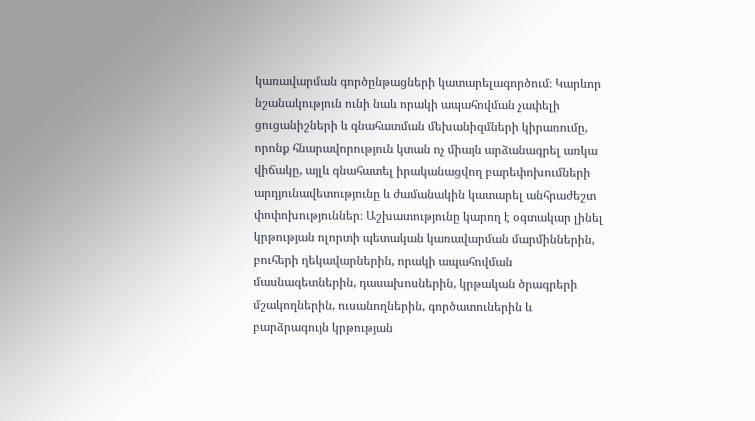կառավարման գործընթացների կատարելագործում։ Կարևոր նշանակություն ունի նաև որակի ապահովման չափելի ցուցանիշների և գնահատման մեխանիզմների կիրառումը, որոնք հնարավորություն կտան ոչ միայն արձանագրել առկա վիճակը, այլև գնահատել իրականացվող բարեփոխումների արդյունավետությունը և ժամանակին կատարել անհրաժեշտ փոփոխություններ։ Աշխատությունը կարող է օգտակար լինել կրթության ոլորտի պետական կառավարման մարմիններին, բուհերի ղեկավարներին, որակի ապահովման մասնագետներին, դասախոսներին, կրթական ծրագրերի մշակողներին, ուսանողներին, գործատուներին և բարձրագույն կրթության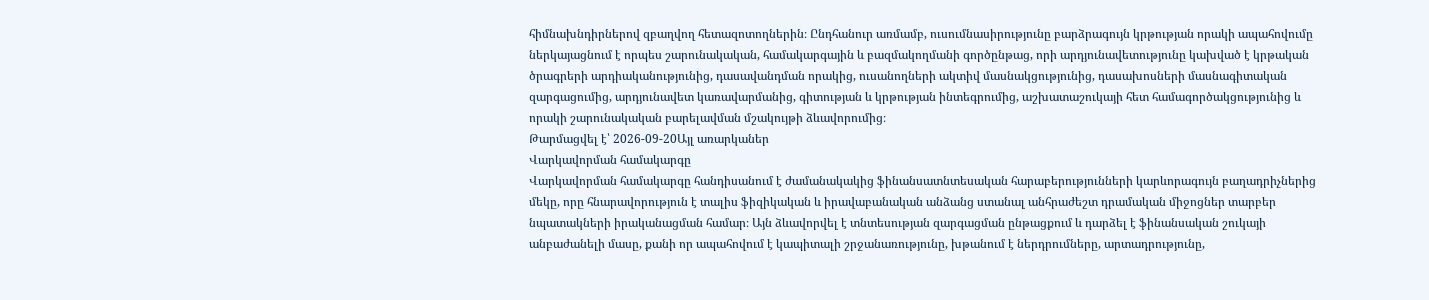հիմնախնդիրներով զբաղվող հետազոտողներին։ Ընդհանուր առմամբ, ուսումնասիրությունը բարձրագույն կրթության որակի ապահովումը ներկայացնում է որպես շարունակական, համակարգային և բազմակողմանի գործընթաց, որի արդյունավետությունը կախված է կրթական ծրագրերի արդիականությունից, դասավանդման որակից, ուսանողների ակտիվ մասնակցությունից, դասախոսների մասնագիտական զարգացումից, արդյունավետ կառավարմանից, գիտության և կրթության ինտեգրումից, աշխատաշուկայի հետ համագործակցությունից և որակի շարունակական բարելավման մշակույթի ձևավորումից։
Թարմացվել է՝ 2026-09-20Այլ առարկաներ
Վարկավորման համակարգը
Վարկավորման համակարգը հանդիսանում է ժամանակակից ֆինանսատնտեսական հարաբերությունների կարևորագույն բաղադրիչներից մեկը, որը հնարավորություն է տալիս ֆիզիկական և իրավաբանական անձանց ստանալ անհրաժեշտ դրամական միջոցներ տարբեր նպատակների իրականացման համար։ Այն ձևավորվել է տնտեսության զարգացման ընթացքում և դարձել է ֆինանսական շուկայի անբաժանելի մասը, քանի որ ապահովում է կապիտալի շրջանառությունը, խթանում է ներդրումները, արտադրությունը,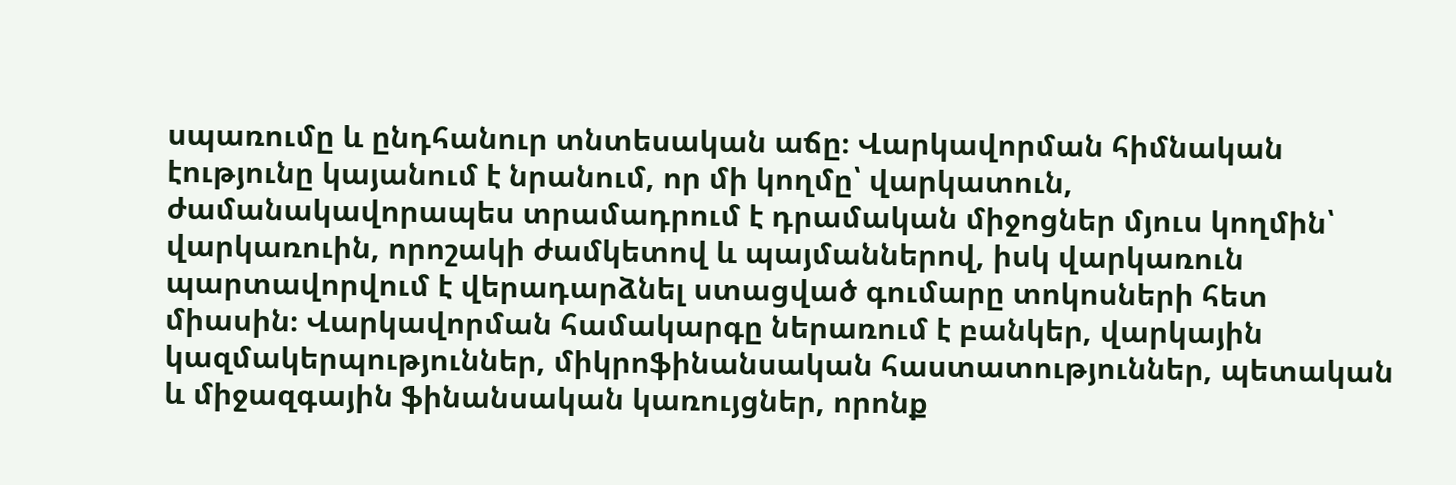սպառումը և ընդհանուր տնտեսական աճը։ Վարկավորման հիմնական էությունը կայանում է նրանում, որ մի կողմը՝ վարկատուն, ժամանակավորապես տրամադրում է դրամական միջոցներ մյուս կողմին՝ վարկառուին, որոշակի ժամկետով և պայմաններով, իսկ վարկառուն պարտավորվում է վերադարձնել ստացված գումարը տոկոսների հետ միասին։ Վարկավորման համակարգը ներառում է բանկեր, վարկային կազմակերպություններ, միկրոֆինանսական հաստատություններ, պետական և միջազգային ֆինանսական կառույցներ, որոնք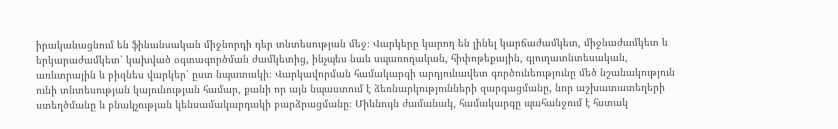իրականացնում են ֆինանսական միջնորդի դեր տնտեսության մեջ։ Վարկերը կարող են լինել կարճաժամկետ, միջնաժամկետ և երկարաժամկետ՝ կախված օգտագործման ժամկետից, ինչպես նաև սպառողական, հիփոթեքային, գյուղատնտեսական, առևտրային և բիզնես վարկեր՝ ըստ նպատակի։ Վարկավորման համակարգի արդյունավետ գործունեությունը մեծ նշանակություն ունի տնտեսության կայունության համար, քանի որ այն նպաստում է ձեռնարկությունների զարգացմանը, նոր աշխատատեղերի ստեղծմանը և բնակչության կենսամակարդակի բարձրացմանը։ Միևնույն ժամանակ, համակարգը պահանջում է հստակ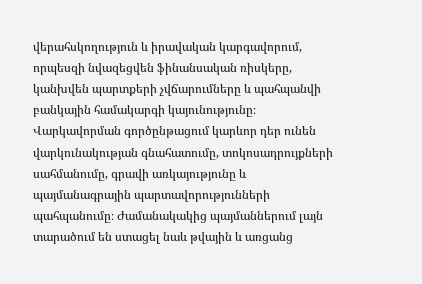վերահսկողություն և իրավական կարգավորում, որպեսզի նվազեցվեն ֆինանսական ռիսկերը, կանխվեն պարտքերի չվճարումները և պահպանվի բանկային համակարգի կայունությունը։ Վարկավորման գործընթացում կարևոր դեր ունեն վարկունակության գնահատումը, տոկոսադրույքների սահմանումը, գրավի առկայությունը և պայմանագրային պարտավորությունների պահպանումը։ Ժամանակակից պայմաններում լայն տարածում են ստացել նաև թվային և առցանց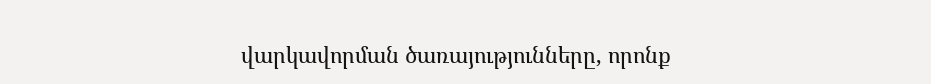վարկավորման ծառայությունները, որոնք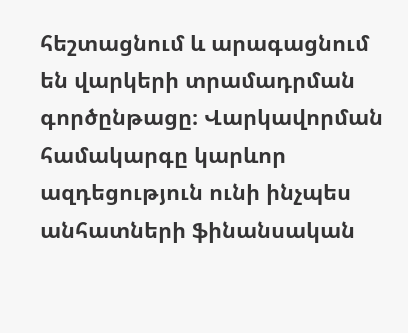հեշտացնում և արագացնում են վարկերի տրամադրման գործընթացը։ Վարկավորման համակարգը կարևոր ազդեցություն ունի ինչպես անհատների ֆինանսական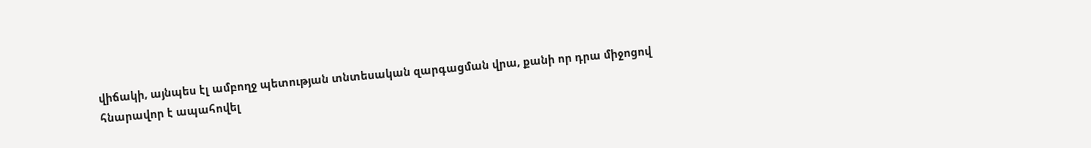վիճակի, այնպես էլ ամբողջ պետության տնտեսական զարգացման վրա, քանի որ դրա միջոցով հնարավոր է ապահովել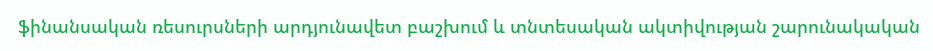ֆինանսական ռեսուրսների արդյունավետ բաշխում և տնտեսական ակտիվության շարունակական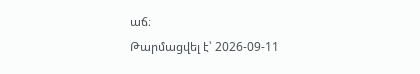աճ։
Թարմացվել է՝ 2026-09-11